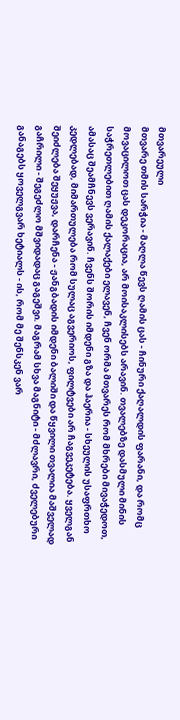მთვარეული
მთვარე თმის სარჭია - მაღლა წევს ღამის ცას - ჩინური ქაღალდის ფარანი, და რომც მოვაცილოთ ცას დეკორაცია, არ მოისაკლისებს არავინ. თვალებზე დასმული მინის საჭრეთლებით ღამის ქალაქები ელავენ, ჩვენ ორმა მთვარეს რომ მხრები მივაჭედოთ, ამასაც შეამჩნევს ვერავინ. ჩვენს შორის იმდენი გზა და ჰაერია - სხეულის უსაფრთხო კედლებად, მიმართულება რომ სულაც აგვერიოს, ფილტვები არ ჩაგვეკეტება. ყველგან შეიძლება შეყუჟვა, დარჩენა - ჟანგბადის იმდენი ბალიში და წყვილი თვალია მაშველად გაჩრილი - შეგეძლო მშვიდადაც გაგეშვი. მაგრამ სხვა მაგნიტი - მძლავრი, ძველებური განაგებს ყოველგვარ ხეტიალს - ის, რომ მე შენსკენ ვარ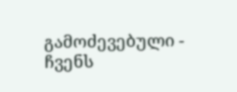გამოძევებული - ჩვენს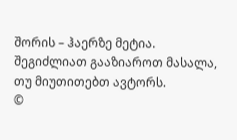შორის – ჰაერზე მეტია.
შეგიძლიათ გააზიაროთ მასალა, თუ მიუთითებთ ავტორს.
©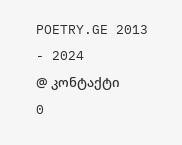POETRY.GE 2013 - 2024
@ კონტაქტი
0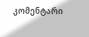კომენტარი